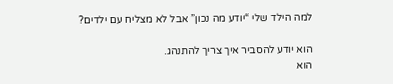למה הילד שלי “יודע מה נכון” אבל לא מצליח עם ילדים?

הוא יודע להסביר איך צריך להתנהג.
הוא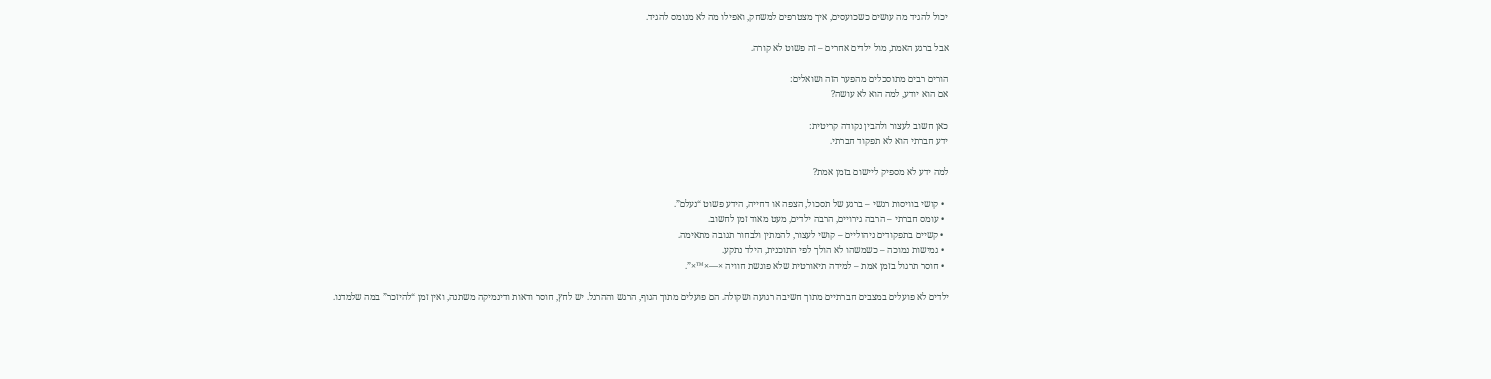יכול להגיד מה עושים כשכועסים, איך מצטרפים למשחק, ואפילו מה לא מנומס להגיד.

אבל ברגע האמת, מול ילדים אחרים – זה פשוט לא קורה.

הורים רבים מתוסכלים מהפער הזה ושואלים:
אם הוא יודע, למה הוא לא עושה?

כאן חשוב לעצור ולהבין נקודה קריטית:
ידע חברתי הוא לא תפקוד חברתי.

למה ידע לא מספיק ליישום בזמן אמת?

  • קושי בוויסות רגשי – ברגע של תסכול, הצפה או דחייה, הידע פשוט “נעלם”.
  • עומס חברתי – הרבה גירויים, הרבה ילדים, מעט מאוד זמן לחשוב.
  • קשיים בתפקודים ניהוליים – קושי לעצור, להמתין ולבחור תגובה מתאימה.
  • גמישות נמוכה – כשמשהו לא הולך לפי התוכנית, הילד נתקע.
  • חוסר תרגול בזמן אמת – למידה תיאורטית שלא פוגשת חוויה ×—×™×”.

ילדים לא פועלים במצבים חברתיים מתוך חשיבה רגועה ושקולה. הם פועלים מתוך הגוף, הרגש וההרגל. יש לחץ, חוסר ודאות ודינמיקה משתנה, ואין זמן “להיזכר” במה שלמדנו.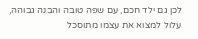לכן גם ילד חכם, עם שפה טובה והבנה גבוהה, עלול למצוא את עצמו מתוסכל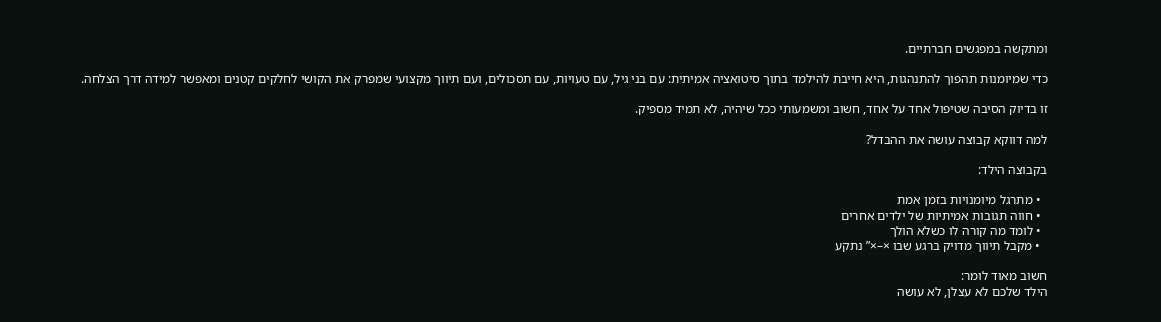ומתקשה במפגשים חברתיים.

כדי שמיומנות תהפוך להתנהגות, היא חייבת להילמד בתוך סיטואציה אמיתית: עם בני גיל, עם טעויות, עם תסכולים, ועם תיווך מקצועי שמפרק את הקושי לחלקים קטנים ומאפשר למידה דרך הצלחה.

זו בדיוק הסיבה שטיפול אחד על אחד, חשוב ומשמעותי ככל שיהיה, לא תמיד מספיק.

למה דווקא קבוצה עושה את ההבדל?

בקבוצה הילד:

  • מתרגל מיומנויות בזמן אמת
  • חווה תגובות אמיתיות של ילדים אחרים
  • לומד מה קורה לו כשלא הולך
  • מקבל תיווך מדויק ברגע שבו ×–×” נתקע

חשוב מאוד לומר:
הילד שלכם לא עצלן, לא עושה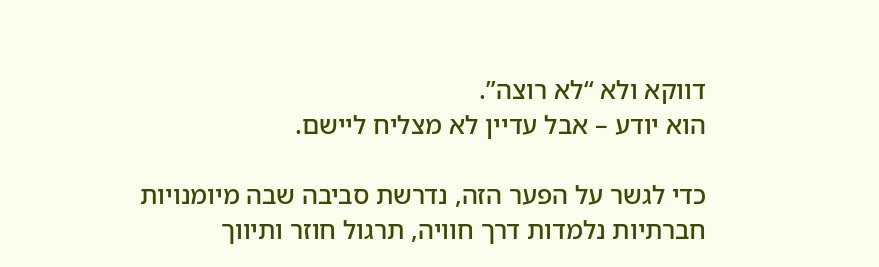דווקא ולא “לא רוצה”.
הוא יודע – אבל עדיין לא מצליח ליישם.

כדי לגשר על הפער הזה, נדרשת סביבה שבה מיומנויות חברתיות נלמדות דרך חוויה, תרגול חוזר ותיווך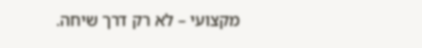מקצועי – לא רק דרך שיחה.